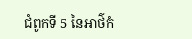ជំពូកទី 5 នៃអាថ៌កំ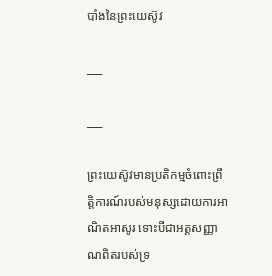បាំងនៃព្រះយេស៊ូវ

___

___

ព្រះយេស៊ូវមានប្រតិកម្មចំពោះព្រឹត្តិការណ៍របស់មនុស្សដោយការអាណិតអាសូរ ទោះបីជាអត្តសញ្ញាណពិតរបស់ទ្រ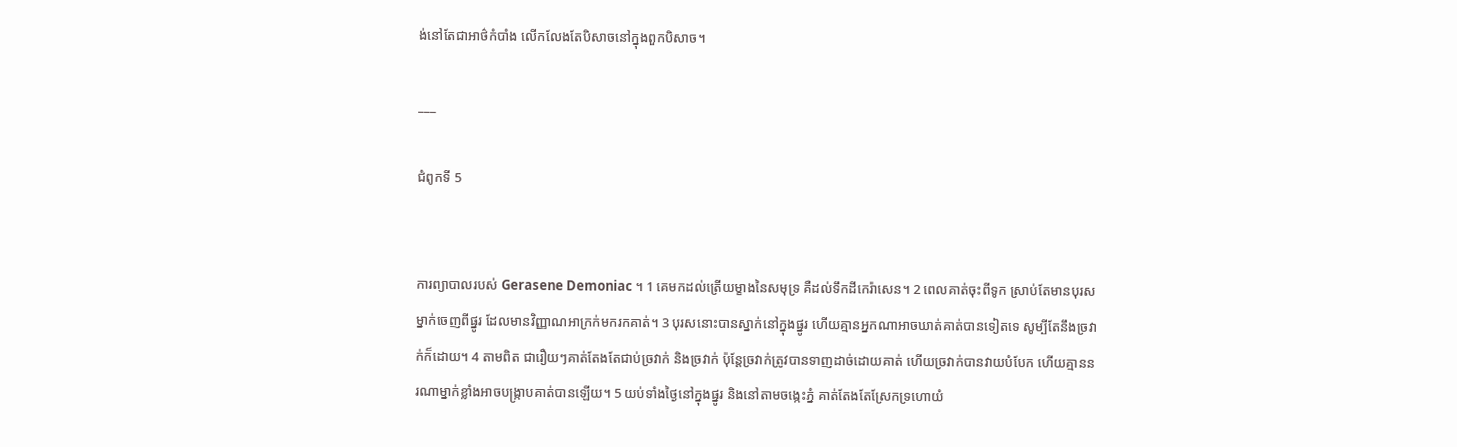ង់នៅតែជាអាថ៌កំបាំង លើកលែងតែបិសាចនៅក្នុងពួកបិសាច។

___

ជំពូកទី 5


ការព្យាបាលរបស់ Gerasene Demoniac ។ 1 គេមកដល់ត្រើយម្ខាងនៃសមុទ្រ គឺដល់ទឹកដីកេរ៉ាសេន។ 2 ពេលគាត់ចុះពីទូក ស្រាប់តែមានបុរសម្នាក់ចេញពីផ្នូរ ដែលមានវិញ្ញាណអាក្រក់មករកគាត់។ 3 បុរសនោះបានស្នាក់នៅក្នុងផ្នូរ ហើយគ្មានអ្នកណាអាចឃាត់គាត់បានទៀតទេ សូម្បីតែនឹងច្រវាក់ក៏ដោយ។ 4 តាមពិត ជារឿយៗគាត់តែងតែជាប់ច្រវាក់ និងច្រវាក់ ប៉ុន្តែច្រវាក់ត្រូវបានទាញដាច់ដោយគាត់ ហើយច្រវាក់បានវាយបំបែក ហើយគ្មាននរណាម្នាក់ខ្លាំងអាចបង្ក្រាបគាត់បានឡើយ។ 5 យប់ទាំងថ្ងៃនៅក្នុងផ្នូរ និងនៅតាមចង្កេះភ្នំ គាត់តែងតែស្រែកទ្រហោយំ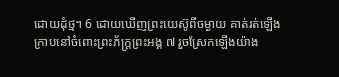ដោយដុំថ្ម។ 6 ដោយឃើញព្រះ‌យេស៊ូពីចម្ងាយ គាត់រត់ឡើងក្រាបនៅចំពោះព្រះ‌ភ័ក្ត្រព្រះអង្គ ៧ រួចស្រែកឡើងយ៉ាង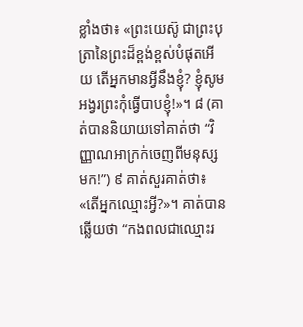ខ្លាំងថា៖ «ព្រះ‌យេស៊ូ ជាព្រះ‌បុត្រានៃព្រះដ៏ខ្ពង់‌ខ្ពស់បំផុតអើយ តើអ្នកមានអ្វីនឹងខ្ញុំ? ខ្ញុំសូមអង្វរព្រះកុំធ្វើបាបខ្ញុំ!»។ ៨ (គាត់បាននិយាយទៅគាត់ថា “វិញ្ញាណអាក្រក់ចេញពីមនុស្សមក!”) ៩ គាត់សួរគាត់ថា៖ «តើអ្នកឈ្មោះអ្វី?»។ គាត់បានឆ្លើយថា “កងពលជាឈ្មោះរ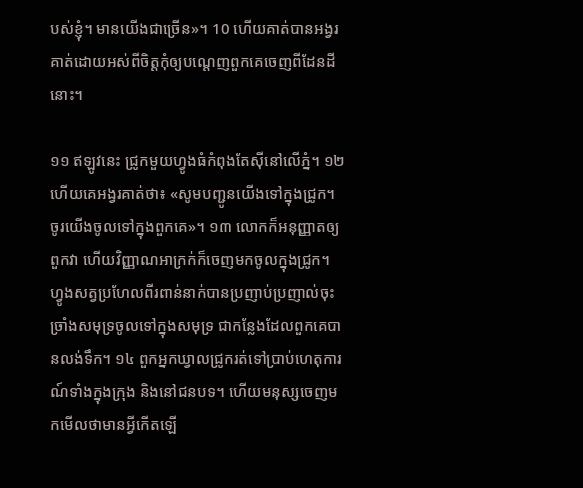បស់ខ្ញុំ។ មានយើងជាច្រើន»។ 10 ហើយគាត់បានអង្វរគាត់ដោយអស់ពីចិត្តកុំឲ្យបណ្ដេញពួកគេចេញពីដែនដីនោះ។

១១ ឥឡូវនេះ ជ្រូកមួយហ្វូងធំកំពុងតែស៊ីនៅលើភ្នំ។ ១២ ហើយគេអង្វរគាត់ថា៖ «សូមបញ្ជូនយើងទៅក្នុងជ្រូក។ ចូរយើងចូលទៅក្នុងពួកគេ»។ ១៣ លោកក៏អនុញ្ញាតឲ្យពួកវា ហើយវិញ្ញាណអាក្រក់ក៏ចេញមកចូលក្នុងជ្រូក។ ហ្វូងសត្វប្រហែលពីរពាន់នាក់បានប្រញាប់ប្រញាល់ចុះច្រាំងសមុទ្រចូលទៅក្នុងសមុទ្រ ជាកន្លែងដែលពួកគេបានលង់ទឹក។ ១៤ ពួកអ្នកឃ្វាលជ្រូករត់ទៅប្រាប់ហេតុការណ៍ទាំងក្នុងក្រុង និងនៅជនបទ។ ហើយមនុស្សចេញមកមើលថាមានអ្វីកើតឡើ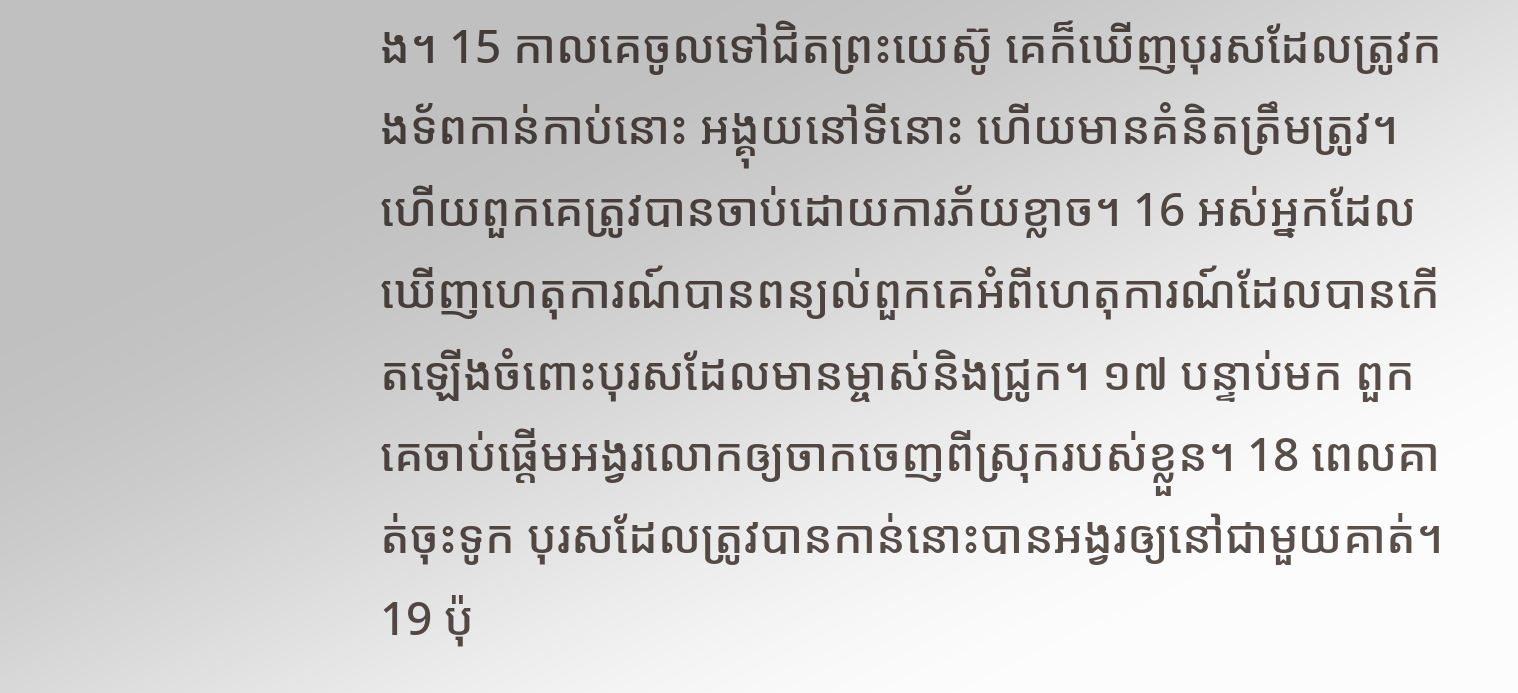ង។ 15 កាលគេចូលទៅជិតព្រះ‌យេស៊ូ គេក៏ឃើញបុរសដែលត្រូវកង‌ទ័ពកាន់កាប់នោះ អង្គុយនៅទីនោះ ហើយមានគំនិតត្រឹមត្រូវ។ ហើយពួកគេត្រូវបានចាប់ដោយការភ័យខ្លាច។ 16 អស់អ្នកដែលឃើញហេតុការណ៍បានពន្យល់ពួកគេអំពីហេតុការណ៍ដែលបានកើតឡើងចំពោះបុរសដែលមានម្ចាស់និងជ្រូក។ ១៧ បន្ទាប់មក ពួកគេចាប់ផ្ដើមអង្វរលោកឲ្យចាកចេញពីស្រុករបស់ខ្លួន។ 18 ពេលគាត់ចុះទូក បុរសដែលត្រូវបានកាន់នោះបានអង្វរឲ្យនៅជាមួយគាត់។ 19 ប៉ុ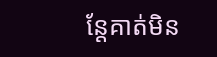ន្តែគាត់មិន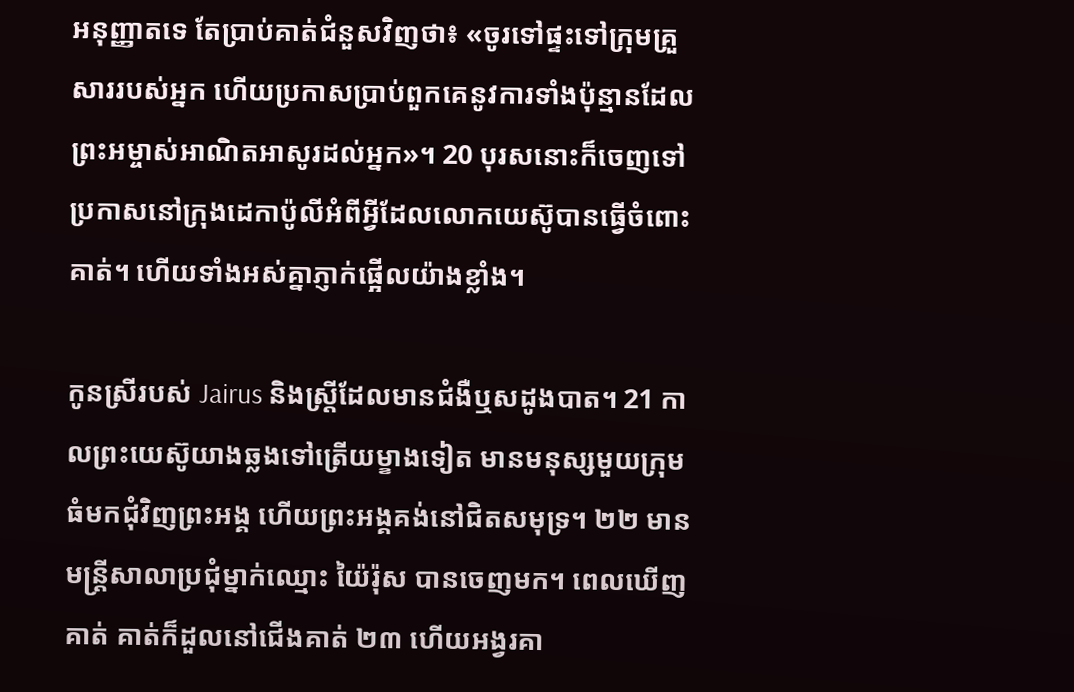អនុញ្ញាតទេ តែប្រាប់គាត់ជំនួសវិញថា៖ «ចូរទៅផ្ទះទៅក្រុមគ្រួសាររបស់អ្នក ហើយប្រកាសប្រាប់ពួកគេនូវការទាំងប៉ុន្មានដែលព្រះអម្ចាស់អាណិតអាសូរដល់អ្នក»។ 20 បុរសនោះក៏ចេញទៅប្រកាសនៅក្រុងដេកាប៉ូលីអំពីអ្វីដែលលោកយេស៊ូបានធ្វើចំពោះគាត់។ ហើយទាំងអស់គ្នាភ្ញាក់ផ្អើលយ៉ាងខ្លាំង។

កូនស្រីរបស់ Jairus និងស្ត្រីដែលមានជំងឺឬសដូងបាត។ 21 កាលព្រះ‌យេស៊ូយាងឆ្លងទៅត្រើយម្ខាងទៀត មានមនុស្សមួយក្រុមធំមកជុំវិញព្រះអង្គ ហើយព្រះអង្គគង់នៅជិតសមុទ្រ។ ២២ មានមន្ត្រីសាលាប្រជុំម្នាក់ឈ្មោះ យ៉ៃរ៉ុស បានចេញមក។ ពេលឃើញគាត់ គាត់ក៏ដួលនៅជើងគាត់ ២៣ ហើយអង្វរគា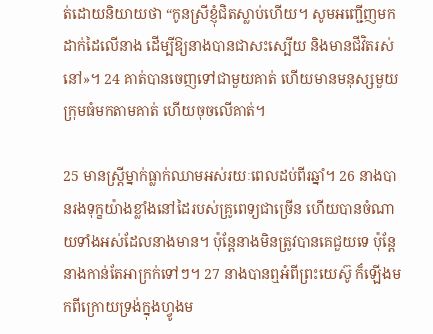ត់ដោយនិយាយថា “កូនស្រីខ្ញុំជិតស្លាប់ហើយ។ សូមអញ្ជើញមកដាក់ដៃលើនាង ដើម្បីឱ្យនាងបានជាសះស្បើយ និងមានជីវិតរស់នៅ»។ 24 គាត់បានចេញទៅជាមួយគាត់ ហើយមានមនុស្សមួយក្រុមធំមកតាមគាត់ ហើយចុចលើគាត់។

25 មានស្ត្រីម្នាក់ធ្លាក់ឈាមអស់រយៈពេលដប់ពីរឆ្នាំ។ 26 នាងបានរងទុក្ខយ៉ាងខ្លាំងនៅដៃរបស់គ្រូពេទ្យជាច្រើន ហើយបានចំណាយទាំងអស់ដែលនាងមាន។ ប៉ុន្តែនាងមិនត្រូវបានគេជួយទេ ប៉ុន្តែនាងកាន់តែអាក្រក់ទៅៗ។ 27 នាងបានឮអំពីព្រះ‌យេស៊ូ ក៏ឡើងមកពីក្រោយទ្រង់ក្នុងហ្វូងម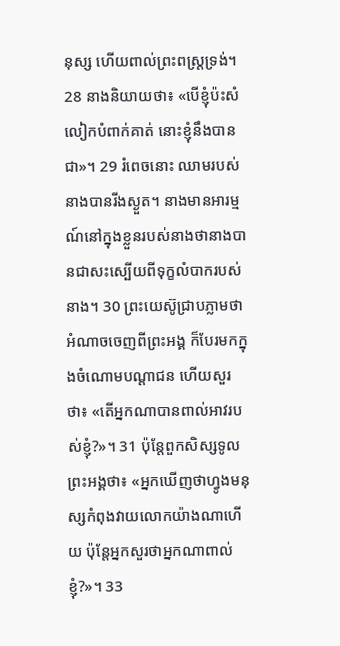នុស្ស ហើយពាល់ព្រះ‌ពស្ដ្រទ្រង់។ 28 នាងនិយាយថា៖ «បើខ្ញុំប៉ះសំលៀកបំពាក់គាត់ នោះខ្ញុំនឹងបានជា»។ 29 រំពេចនោះ ឈាមរបស់នាងបានរីងស្ងួត។ នាងមានអារម្មណ៍នៅក្នុងខ្លួនរបស់នាងថានាងបានជាសះស្បើយពីទុក្ខលំបាករបស់នាង។ 30 ព្រះយេស៊ូជ្រាបភ្លាមថាអំណាចចេញពីព្រះអង្គ ក៏បែរមកក្នុងចំណោមបណ្ដាជន ហើយសួរថា៖ «តើអ្នកណាបានពាល់អាវរបស់ខ្ញុំ?»។ 31 ប៉ុន្តែពួកសិស្សទូលព្រះអង្គថា៖ «អ្នកឃើញថាហ្វូងមនុស្សកំពុងវាយលោកយ៉ាងណាហើយ ប៉ុន្តែអ្នកសួរថាអ្នកណាពាល់ខ្ញុំ?»។ 33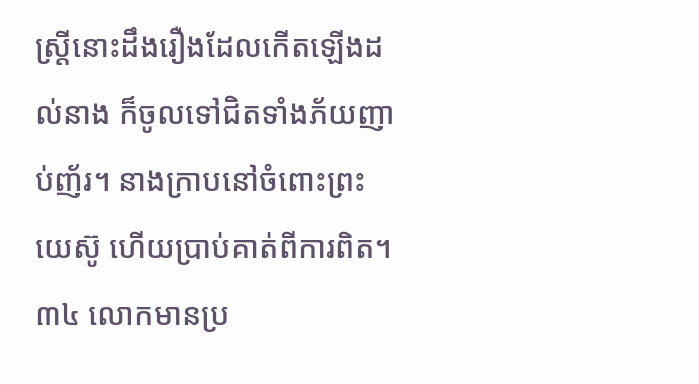ស្ត្រីនោះដឹងរឿងដែលកើតឡើងដល់នាង ក៏ចូលទៅជិតទាំងភ័យញាប់ញ័រ។ នាងក្រាបនៅចំពោះព្រះយេស៊ូ ហើយប្រាប់គាត់ពីការពិត។ ៣៤ លោកមានប្រ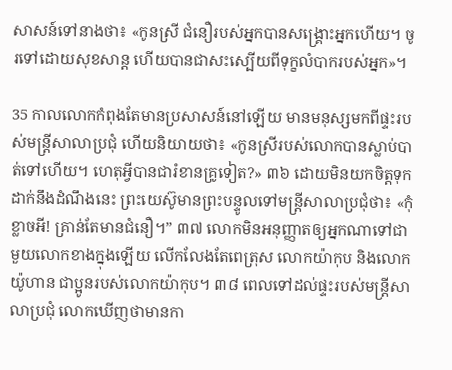សាសន៍ទៅនាងថា៖ «កូនស្រី ជំនឿរបស់អ្នកបានសង្គ្រោះអ្នកហើយ។ ចូរទៅដោយសុខសាន្ត ហើយបានជាសះស្បើយពីទុក្ខលំបាករបស់អ្នក»។

35 កាលលោកកំពុងតែមានប្រសាសន៍នៅឡើយ មានមនុស្សមកពីផ្ទះរបស់មន្ត្រីសាលាប្រជុំ ហើយនិយាយថា៖ «កូនស្រីរបស់លោកបានស្លាប់បាត់ទៅហើយ។ ហេតុអ្វីបានជារំខានគ្រូទៀត?» ៣៦ ដោយមិនយកចិត្តទុកដាក់នឹងដំណឹងនេះ ព្រះយេស៊ូមានព្រះបន្ទូលទៅមន្ត្រីសាលាប្រជុំថា៖ «កុំខ្លាចអី! គ្រាន់តែមានជំនឿ។” ៣៧ លោកមិនអនុញ្ញាតឲ្យអ្នកណាទៅជាមួយលោកខាងក្នុងឡើយ លើកលែងតែពេត្រុស លោកយ៉ាកុប និងលោកយ៉ូហាន ជាប្អូនរបស់លោកយ៉ាកុប។ ៣៨ ពេលទៅដល់ផ្ទះរបស់មន្ត្រីសាលាប្រជុំ លោកឃើញថាមានកា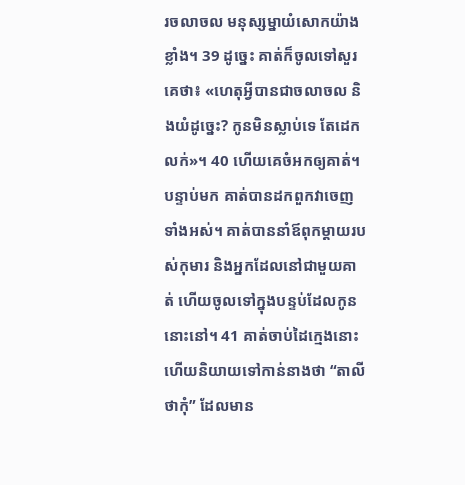រចលាចល មនុស្សម្នាយំសោកយ៉ាងខ្លាំង។ 39 ដូច្នេះ គាត់ក៏ចូលទៅសួរគេថា៖ «ហេតុអ្វីបានជាចលាចល និងយំដូច្នេះ? កូនមិនស្លាប់ទេ តែដេកលក់»។ 40 ហើយគេចំអកឲ្យគាត់។ បន្ទាប់មក គាត់បានដកពួកវាចេញទាំងអស់។ គាត់បាននាំឪពុកម្តាយរបស់កុមារ និងអ្នកដែលនៅជាមួយគាត់ ហើយចូលទៅក្នុងបន្ទប់ដែលកូននោះនៅ។ 41 គាត់ចាប់ដៃក្មេងនោះ ហើយនិយាយទៅកាន់នាងថា “តាលីថាកុំ” ដែលមាន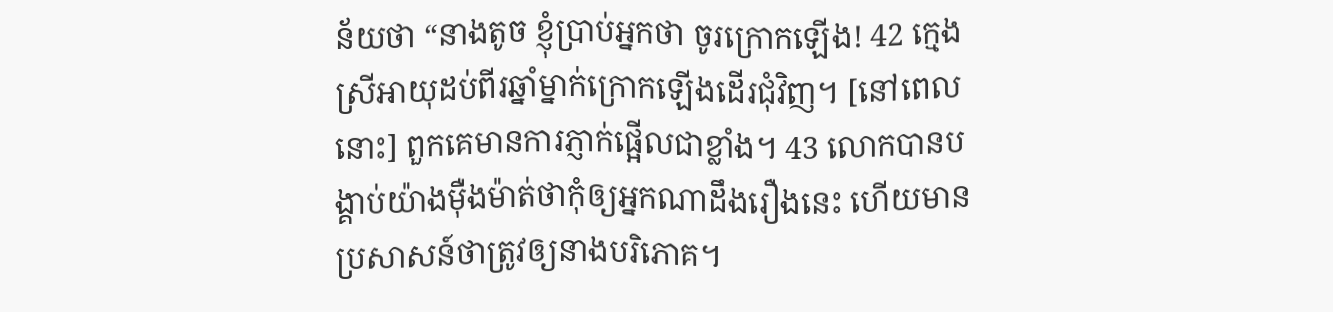ន័យថា “នាងតូច ខ្ញុំប្រាប់អ្នកថា ចូរក្រោកឡើង! 42 ក្មេងស្រីអាយុដប់ពីរឆ្នាំម្នាក់ក្រោកឡើងដើរជុំវិញ។ [នៅពេលនោះ] ពួកគេមានការភ្ញាក់ផ្អើលជាខ្លាំង។ 43 លោកបានបង្គាប់យ៉ាងម៉ឺងម៉ាត់ថាកុំឲ្យអ្នកណាដឹងរឿងនេះ ហើយមានប្រសាសន៍ថាត្រូវឲ្យនាងបរិភោគ។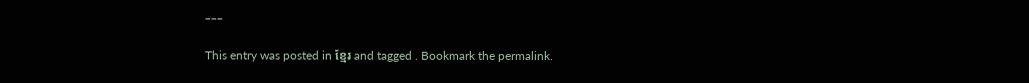___

This entry was posted in ខ្មែរ and tagged . Bookmark the permalink.